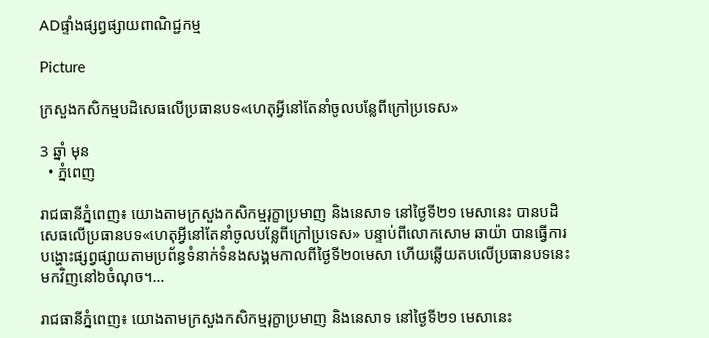ADផ្ទាំងផ្សព្វផ្សាយពាណិជ្ជកម្ម

Picture

ក្រសួងកសិកម្មបដិសេធលើប្រធានបទ«ហេតុអ្វីនៅតែនាំចូលបន្លែពីក្រៅប្រទេស»

3 ឆ្នាំ មុន
  • ភ្នំពេញ

រាជធានីភ្នំពេញ៖ យោងតាមក្រសួងកសិកម្មរុក្ខាប្រមាញ និងនេសាទ នៅថ្ងៃទី២១ មេសានេះ បានបដិសេធលើប្រធានបទ«ហេតុអ្វីនៅតែនាំចូលបន្លែពីក្រៅប្រទេស» បន្ទាប់ពីលោកសោម ឆាយ៉ា បានធ្វើការបង្ហោះផ្សព្វផ្សាយតាមប្រព័ន្ធទំនាក់ទំនងសង្គមកាលពីថ្ងៃទី២០មេសា ហើយឆ្លើយតបលើប្រធានបទនេះមកវិញនៅ៦ចំណុច។…

រាជធានីភ្នំពេញ៖ យោងតាមក្រសួងកសិកម្មរុក្ខាប្រមាញ និងនេសាទ នៅថ្ងៃទី២១ មេសានេះ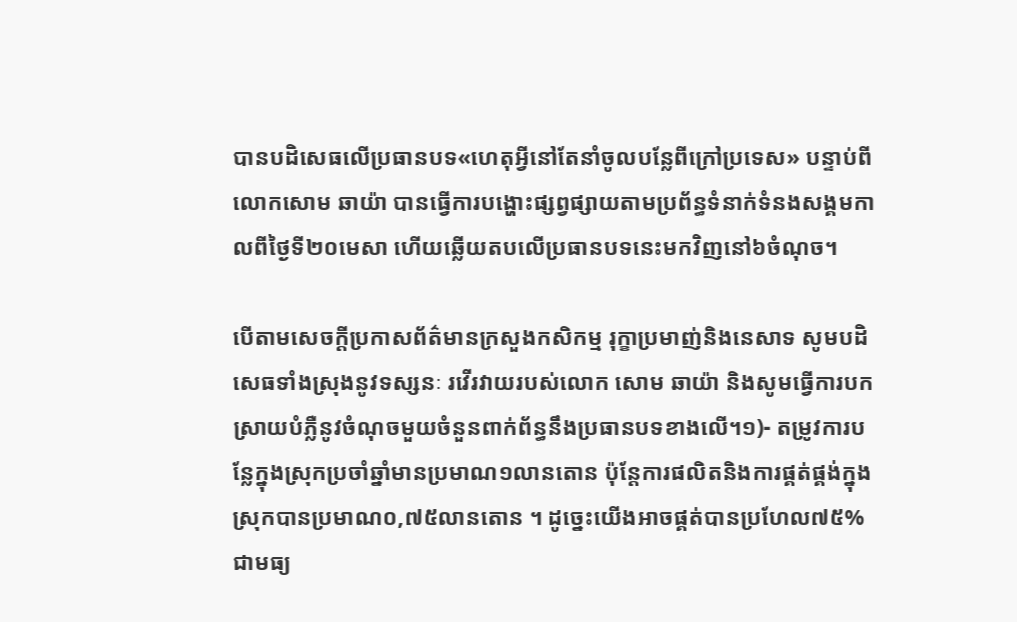បានបដិសេធលើប្រធានបទ«ហេតុអ្វីនៅតែនាំចូលបន្លែពីក្រៅប្រទេស» បន្ទាប់ពីលោកសោម ឆាយ៉ា បានធ្វើការបង្ហោះផ្សព្វផ្សាយតាមប្រព័ន្ធទំនាក់ទំនងសង្គមកាលពីថ្ងៃទី២០មេសា ហើយឆ្លើយតបលើប្រធានបទនេះមកវិញនៅ៦ចំណុច។

បើតាមសេចក្តីប្រកាសព័ត៌មានក្រសួងកសិកម្ម រុក្ខាប្រមាញ់និងនេសាទ សូមបដិសេធទាំងស្រុងនូវទស្សនៈ រវើរវាយរបស់លោក សោម ឆាយ៉ា និងសូមធ្វើការបកស្រាយបំភ្លឺនូវចំណុចមួយចំនួនពាក់ព័ន្ធនឹងប្រធានបទខាងលើ។១)- តម្រូវការបន្លែក្នុងស្រុកប្រចាំឆ្នាំមានប្រមាណ១លានតោន ប៉ុន្តែការផលិតនិងការផ្គត់ផ្គង់ក្នុងស្រុកបានប្រមាណ០,៧៥លានតោន ។ ដូច្នេះយើងអាចផ្គត់បានប្រហែល៧៥% ជាមធ្យ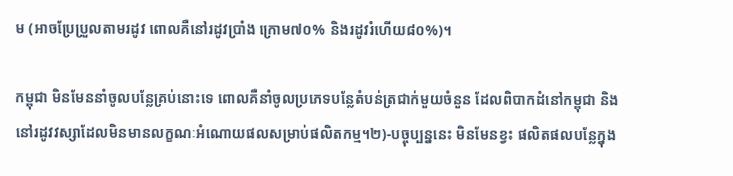ម (អាចប្រែប្រួលតាមរដូវ ពោលគឺនៅរដូវប្រាំង ក្រោម៧០% និងរដូវរំហើយ៨០%)។

កម្ពុជា មិនមែននាំចូលបន្លែគ្រប់នោះទេ ពោលគឺនាំចូលប្រភេទបន្លែតំបន់ត្រជាក់មួយចំនួន ដែលពិបាកដំនៅកម្ពុជា និងនៅរដូវវស្សាដែលមិនមានលក្ខណៈអំណោយផលសម្រាប់ផលិតកម្ម។២)-បច្ចុប្បន្ននេះ មិនមែនខ្វះ ផលិតផលបន្លែក្នុង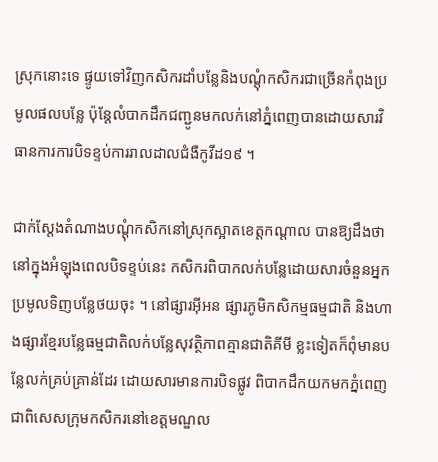ស្រុកនោះទេ ផ្ទូយទៅវិញកសិករដាំបន្លែនិងបណ្តុំកសិករជាច្រើនកំពុងប្រមូលផលបន្លែ ប៉ុន្តែលំបាកដឹកជញ្ជូនមកលក់នៅភ្នំពេញបានដោយសារវិធានការការបិទខ្ទប់ការរាលដាលជំងឺកូវីដ១៩ ។

ជាក់ស្តែងតំណាងបណ្តុំកសិកនៅស្រុកស្អាតខេត្តកណ្តាល បានឱ្យដឹងថានៅក្នុងអំឡុងពេលបិទខ្ទប់នេះ កសិករពិបាកលក់បន្លែដោយសារចំនួនអ្នកប្រមូលទិញបន្លែថយចុះ ។ នៅផ្សារអ៊ីអន ផ្សារភូមិកសិកម្មធម្មជាតិ និងហាងផ្សារខ្មែរបន្លែធម្មជាតិលក់បន្លែសុវត្ថិភាពគ្មានជាតិគីមី ខ្លះទៀតក៏ពុំមានបន្លែលក់គ្រប់គ្រាន់ដែរ ដោយសារមានការបិទផ្លូវ ពិបាកដឹកយកមកភ្នំពេញជាពិសេសក្រុមកសិករនៅខេត្តមណ្ឌល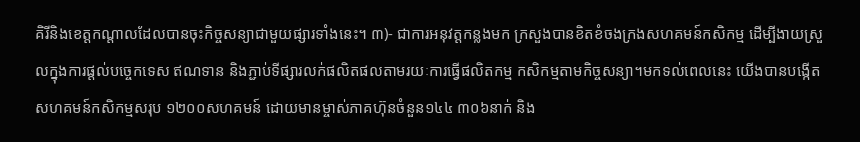គិរីនិងខេត្តកណ្តាលដែលបានចុះកិច្ចសន្យាជាមួយផ្សារទាំងនេះ។ ៣)- ជាការអនុវត្តកន្លងមក ក្រសួងបានខិតខំចងក្រងសហគមន៍កសិកម្ម ដើម្បីងាយស្រួលក្នុងការផ្តល់បច្ចេកទេស ឥណទាន និងភ្ជាប់ទីផ្សារលក់ផលិតផលតាមរយៈការធ្វើផលិតកម្ម កសិកម្មតាមកិច្ចសន្យា។មកទល់ពេលនេះ យើងបានបង្កើតសហគមន៍កសិកម្មសរុប ១២០០សហគមន៍ ដោយមានម្ចាស់ភាគហ៊ុនចំនួន១៤៤ ៣០៦នាក់ និង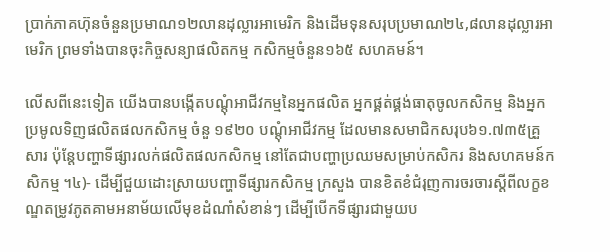ប្រាក់ភាគហ៊ុនចំនួនប្រមាណ១២លានដុល្លារអាមេរិក និងដើមទុនសរុបប្រមាណ២៤,៨លានដុល្លារអាមេរិក ព្រមទាំងបានចុះកិច្ចសន្យាផលិតកម្ម កសិកម្មចំនួន១៦៥ សហគមន៍។

លើសពីនេះទៀត យើងបានបង្កើតបណ្តុំអាជីវកម្មនៃអ្នកផលិត អ្នកផ្គត់ផ្គង់ធាតុចូលកសិកម្ម និងអ្នកប្រមូលទិញផលិតផលកសិកម្ម ចំនួ ១៩២០ បណ្តុំអាជីវកម្ម ដែលមានសមាជិកសរុប៦១.៧៣៥គ្រួសារ ប៉ុន្តែបញ្ហាទីផ្សារលក់ផលិតផលកសិកម្ម នៅតែជាបញ្ហាប្រឈមសម្រាប់កសិករ និងសហគមន៍កសិកម្ម ។៤)- ដើម្បីជួយដោះស្រាយបញ្ហាទីផ្សារកសិកម្ម ក្រសួង បានខិតខំជំរុញការចរចារស្តីពីលក្ខខណ្ឌតម្រូវភូតគាមអនាម័យលើមុខដំណាំសំខាន់ៗ ដើម្បីបើកទីផ្សារជាមួយប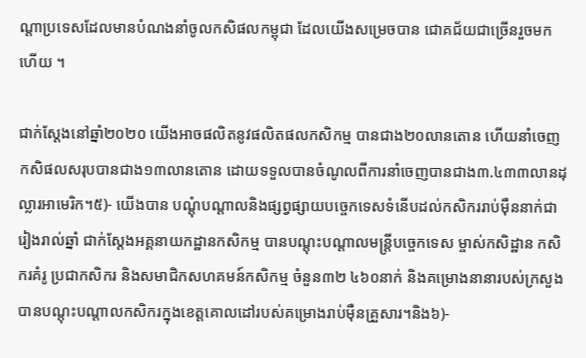ណ្តាប្រទេសដែលមានបំណងនាំចូលកសិផលកម្ពុជា ដែលយើងសម្រេចបាន ជោគជ័យជាច្រើនរួចមកហើយ ។

ជាក់ស្តែងនៅឆ្នាំ២០២០ យើងអាចផលិតនូវផលិតផលកសិកម្ម បានជាង២០លានតោន ហើយនាំចេញកសិផលសរុបបានជាង១៣លានតោន ដោយទទួលបានចំណូលពីការនាំចេញបានជាង៣.៤៣៣លានដុល្លារអាមេរិក។៥)- យើងបាន បណ្តុំបណ្តាលនិងផ្សព្វផ្សាយបច្ចេកទេសទំនើបដល់កសិកររាប់ម៉ឺននាក់ជារៀងរាល់ឆ្នាំ ជាក់ស្តែងអគ្គនាយកដ្ឋានកសិកម្ម បានបណ្តុះបណ្តាលមន្ត្រីបច្ចេកទេស ម្ចាស់កសិដ្ឋាន កសិករគំរូ ប្រជាកសិករ និងសមាជិកសហគមន៍កសិកម្ម ចំនួន៣២ ៤៦០នាក់ និងគម្រោងនានារបស់ក្រសួង បានបណ្តុះបណ្តាលកសិករក្នុងខេត្តគោលដៅរបស់គម្រោងរាប់ម៉ឺនគ្រួសារ។និង៦)-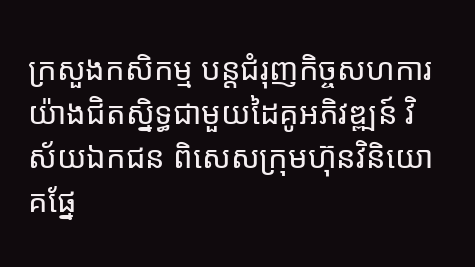ក្រសួងកសិកម្ម បន្តជំរុញកិច្ចសហការយ៉ាងជិតស្និទ្ធជាមួយដៃគូអភិវឌ្ឍន៍ វិស័យឯកជន ពិសេសក្រុមហ៊ុនវិនិយោគផ្នែ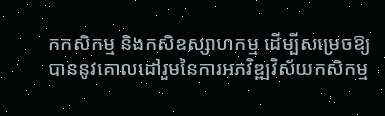កកសិកម្ម និងកសិឧស្សាហកម្ម ដើម្បីសម្រេចឱ្យបាននូវគោលដៅរួមនៃការអភវិឌ្ឍវិស័យកសិកម្ម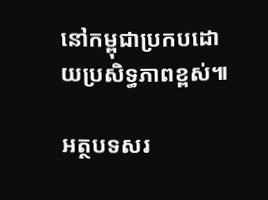នៅកម្ពុជាប្រកបដោយប្រសិទ្ធភាពខ្ពស់៕

អត្ថបទសរ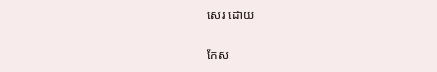សេរ ដោយ

កែស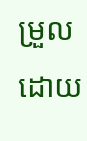ម្រួលដោយ